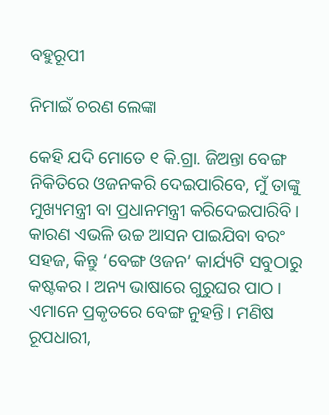ବହୁରୂପୀ

ନିମାଇଁ ଚରଣ ଲେଙ୍କା

କେହି ଯଦି ମୋତେ ୧ କି.ଗ୍ରା. ଜିଅନ୍ତା ବେଙ୍ଗ ନିକିତିରେ ଓଜନକରି ଦେଇପାରିବେ, ମୁଁ ତାଙ୍କୁ ମୁଖ୍ୟମନ୍ତ୍ରୀ ବା ପ୍ରଧାନମନ୍ତ୍ରୀ କରିଦେଇପାରିବି। କାରଣ ଏଭଳି ଉଚ୍ଚ ଆସନ ପାଇଯିବା ବରଂ ସହଜ, କିନ୍ତୁ ‘ବେଙ୍ଗ ଓଜନ’ କାର୍ଯ୍ୟଟି ସବୁଠାରୁ କଷ୍ଟକର। ଅନ୍ୟ ଭାଷାରେ ଗୁରୁଘର ପାଠ। ଏମାନେ ପ୍ରକୃତରେ ବେଙ୍ଗ ନୁହନ୍ତି। ମଣିଷ ରୂପଧାରୀ,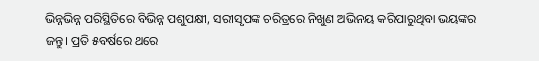ଭିନ୍ନଭିନ୍ନ ପରିସ୍ଥିତିରେ ବିଭିନ୍ନ ପଶୁପକ୍ଷୀ, ସରୀସୃପଙ୍କ ଚରିତ୍ରରେ ନିଖୁଣ ଅଭିନୟ କରିପାରୁଥିବା ଭୟଙ୍କର ଜନ୍ତୁ। ପ୍ରତି ୫ବର୍ଷରେ ଥରେ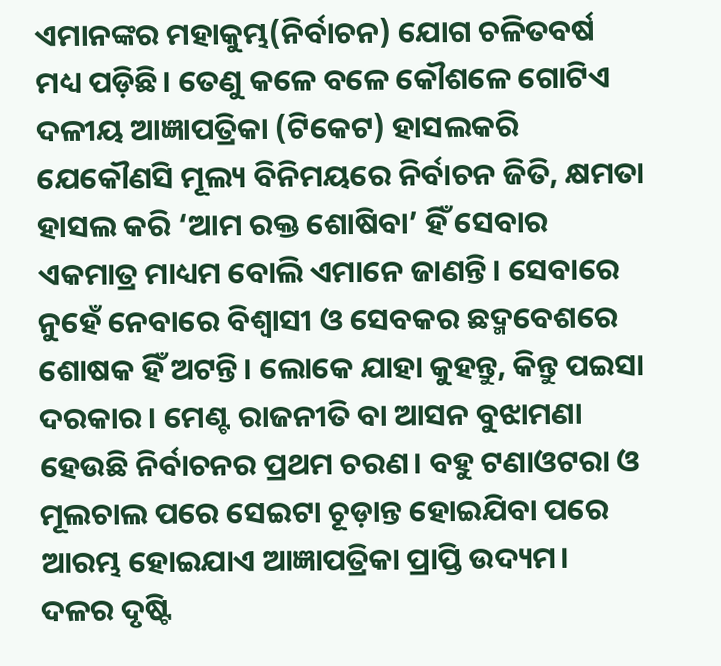ଏମାନଙ୍କର ମହାକୁମ୍ଭ(ନିର୍ବାଚନ) ଯୋଗ ଚଳିତବର୍ଷ ମଧ୍ୟ ପଡ଼ିଛି। ତେଣୁ କଳେ ବଳେ କୌଶଳେ ଗୋଟିଏ ଦଳୀୟ ଆଜ୍ଞାପତ୍ରିକା (ଟିକେଟ) ହାସଲକରି ଯେକୌଣସି ମୂଲ୍ୟ ବିନିମୟରେ ନିର୍ବାଚନ ଜିତି, କ୍ଷମତା ହାସଲ କରି ‘ଆମ ରକ୍ତ ଶୋଷିବା’ ହିଁ ସେବାର ଏକମାତ୍ର ମାଧ୍ୟମ ବୋଲି ଏମାନେ ଜାଣନ୍ତି। ସେବାରେ ନୁହେଁ ନେବାରେ ବିଶ୍ୱାସୀ ଓ ସେବକର ଛଦ୍ମବେଶରେ ଶୋଷକ ହିଁ ଅଟନ୍ତି। ଲୋକେ ଯାହା କୁହନ୍ତୁ, କିନ୍ତୁ ପଇସା ଦରକାର। ମେଣ୍ଟ ରାଜନୀତି ବା ଆସନ ବୁଝାମଣା ହେଉଛି ନିର୍ବାଚନର ପ୍ରଥମ ଚରଣ। ବହୁ ଟଣାଓଟରା ଓ ମୂଲଚାଲ ପରେ ସେଇଟା ଚୂଡ଼ାନ୍ତ ହୋଇଯିବା ପରେ ଆରମ୍ଭ ହୋଇଯାଏ ଆଜ୍ଞାପତ୍ରିକା ପ୍ରାପ୍ତି ଉଦ୍ୟମ। ଦଳର ଦୃଷ୍ଟି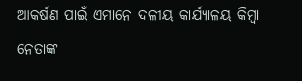ଆକର୍ଷଣ ପାଇଁ ଏମାନେ ଦଳୀୟ କାର୍ଯ୍ୟାଳୟ କିମ୍ବା ନେତାଙ୍କ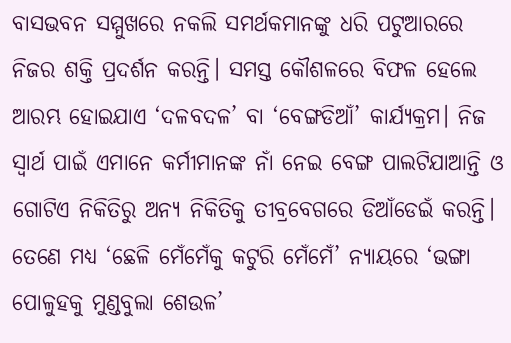ବାସଭବନ ସମ୍ମୁଖରେ ନକଲି ସମର୍ଥକମାନଙ୍କୁ ଧରି ପଟୁଆରରେ ନିଜର ଶକ୍ତି ପ୍ରଦର୍ଶନ କରନ୍ତି। ସମସ୍ତ କୌଶଳରେ ବିଫଳ ହେଲେ ଆରମ୍ଭ ହୋଇଯାଏ ‘ଦଳବଦଳ’ ବା ‘ବେଙ୍ଗଡିଆଁ’ କାର୍ଯ୍ୟକ୍ରମ। ନିଜ ସ୍ବାର୍ଥ ପାଇଁ ଏମାନେ କର୍ମୀମାନଙ୍କ ନାଁ ନେଇ ବେଙ୍ଗ ପାଲଟିଯାଆନ୍ତି ଓ ଗୋଟିଏ ନିକିତିରୁ ଅନ୍ୟ ନିକିତିକୁ ତୀବ୍ରବେଗରେ ଡିଆଁଡେଇଁ କରନ୍ତି। ତେଣେ ମଧ୍ୟ ‘ଛେଳି ମେଁମେଁକୁ କଟୁରି ମେଁମେଁ’ ନ୍ୟାୟରେ ‘ଭଙ୍ଗା ପୋଳୁହକୁ ମୁଣ୍ଡବୁଲା ଶେଉଳ’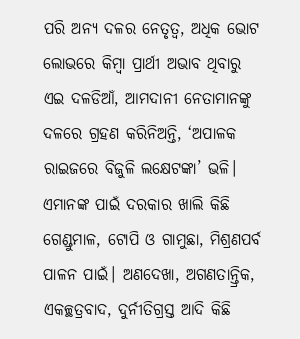ପରି ଅନ୍ୟ ଦଳର ନେତୃତ୍ୱ, ଅଧିକ ଭୋଟ ଲୋଭରେ କିମ୍ବା ପ୍ରାର୍ଥୀ ଅଭାବ ଥିବାରୁ ଏଇ ଦଳଡିଆଁ, ଆମଦାନୀ ନେତାମାନଙ୍କୁ ଦଳରେ ଗ୍ରହଣ କରିନିଅନ୍ତି, ‘ଅପାଳକ ରାଇଜରେ ବିଜୁଳି ଲକ୍ଷେଟଙ୍କା’ ଭଳି। ଏମାନଙ୍କ ପାଇଁ ଦରକାର ଖାଲି କିଛି ଗେଣ୍ଡୁମାଳ, ଟୋପି ଓ ଗାମୁଛା, ମିଶ୍ରଣପର୍ବ ପାଳନ ପାଇଁ। ଅଣଦେଖା, ଅଗଣତାନ୍ତ୍ରିକ, ଏକଚ୍ଛତ୍ରବାଦ, ଦୁର୍ନୀତିଗ୍ରସ୍ତ ଆଦି କିଛି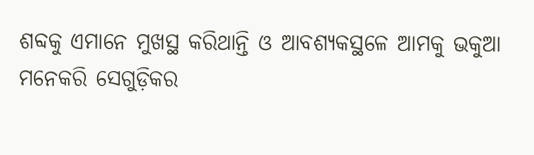ଶବ୍ଦକୁ ଏମାନେ ମୁଖସ୍ଥ କରିଥାନ୍ତି ଓ ଆବଶ୍ୟକସ୍ଥଳେ ଆମକୁ ଭକୁଆ ମନେକରି ସେଗୁଡ଼ିକର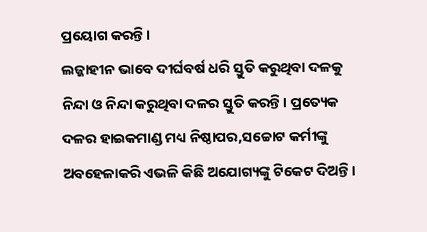ପ୍ରୟୋଗ କରନ୍ତି।
ଲଜ୍ଜାହୀନ ଭାବେ ଦୀର୍ଘବର୍ଷ ଧରି ସ୍ତୁତି କରୁଥିବା ଦଳକୁ ନିନ୍ଦା ଓ ନିନ୍ଦା କରୁଥିବା ଦଳର ସ୍ତୁତି କରନ୍ତି। ପ୍ରତ୍ୟେକ ଦଳର ହାଇକମାଣ୍ଡ ମଧ୍ୟ ନିଷ୍ଠାପର,ସଚ୍ଚୋଟ କର୍ମୀଙ୍କୁ ଅବହେଳାକରି ଏଭଳି କିଛି ଅଯୋଗ୍ୟଙ୍କୁ ଟିକେଟ ଦିଅନ୍ତି।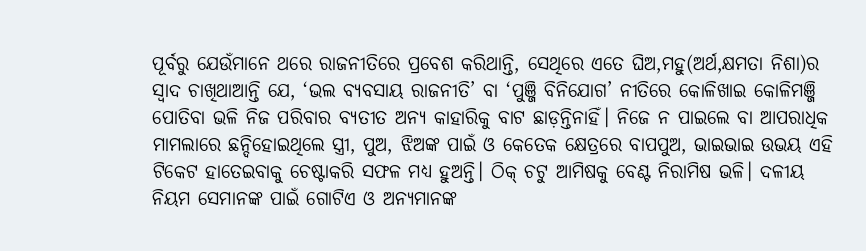ପୂର୍ବରୁ ଯେଉଁମାନେ ଥରେ ରାଜନୀତିରେ ପ୍ରବେଶ କରିଥାନ୍ତି, ସେଥିରେ ଏତେ ଘିଅ,ମହୁ(ଅର୍ଥ,କ୍ଷମତା ନିଶା)ର ସ୍ବାଦ ଚାଖିଥାଆନ୍ତି ଯେ, ‘ଭଲ ବ୍ୟବସାୟ ରାଜନୀତି’ ବା ‘ପୁଞ୍ଜି ବିନିଯୋଗ’ ନୀତିରେ କୋଳିଖାଇ କୋଳିମଞ୍ଜି ପୋତିବା ଭଳି ନିଜ ପରିବାର ବ୍ୟତୀତ ଅନ୍ୟ କାହାରିକୁ ବାଟ ଛାଡ଼ନ୍ତିନାହିଁ। ନିଜେ ନ ପାଇଲେ ବା ଆପରାଧିକ ମାମଲାରେ ଛନ୍ଦିହୋଇଥିଲେ ସ୍ତ୍ରୀ, ପୁଅ, ଝିଅଙ୍କ ପାଇଁ ଓ କେତେକ କ୍ଷେତ୍ରରେ ବାପପୁଅ, ଭାଇଭାଇ ଉଭୟ ଏହି ଟିକେଟ ହାତେଇବାକୁ ଚେଷ୍ଟାକରି ସଫଳ ମଧ୍ୟ ହୁଅନ୍ତି। ଠିକ୍‌ ଚଟୁ ଆମିଷକୁ ବେଣ୍ଟ ନିରାମିଷ ଭଳି। ଦଳୀୟ ନିୟମ ସେମାନଙ୍କ ପାଇଁ ଗୋଟିଏ ଓ ଅନ୍ୟମାନଙ୍କ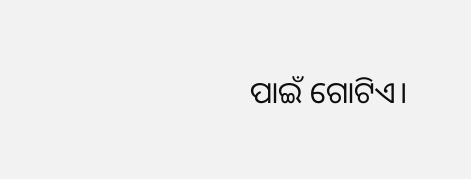ପାଇଁ ଗୋଟିଏ।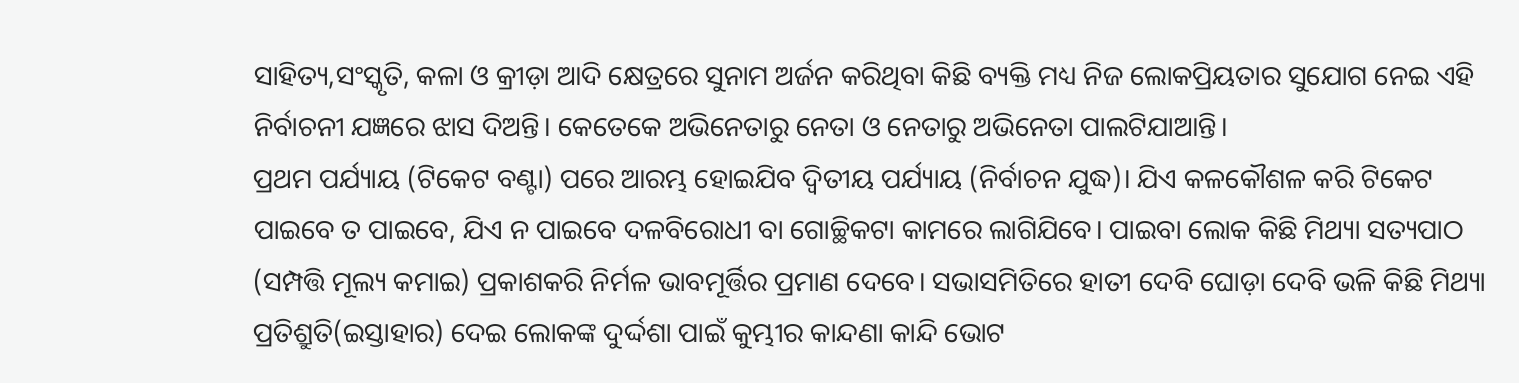ସାହିତ୍ୟ,ସଂସ୍କୃତି, କଳା ଓ କ୍ରୀଡ଼ା ଆଦି କ୍ଷେତ୍ରରେ ସୁନାମ ଅର୍ଜନ କରିଥିବା କିଛି ବ୍ୟକ୍ତି ମଧ୍ୟ ନିଜ ଲୋକପ୍ରିୟତାର ସୁଯୋଗ ନେଇ ଏହି ନିର୍ବାଚନୀ ଯଜ୍ଞରେ ଝାସ ଦିଅନ୍ତି। କେତେକେ ଅଭିନେତାରୁ ନେତା ଓ ନେତାରୁ ଅଭିନେତା ପାଲଟିଯାଆନ୍ତି।
ପ୍ରଥମ ପର୍ଯ୍ୟାୟ (ଟିକେଟ ବଣ୍ଟା) ପରେ ଆରମ୍ଭ ହୋଇଯିବ ଦ୍ୱିତୀୟ ପର୍ଯ୍ୟାୟ (ନିର୍ବାଚନ ଯୁଦ୍ଧ)। ଯିଏ କଳକୌଶଳ କରି ଟିକେଟ ପାଇବେ ତ ପାଇବେ, ଯିଏ ନ ପାଇବେ ଦଳବିରୋଧୀ ବା ଗୋଚ୍ଛିକଟା କାମରେ ଲାଗିଯିବେ। ପାଇବା ଲୋକ କିଛି ମିଥ୍ୟା ସତ୍ୟପାଠ (ସମ୍ପତ୍ତି ମୂଲ୍ୟ କମାଇ) ପ୍ରକାଶକରି ନିର୍ମଳ ଭାବମୂର୍ତ୍ତିର ପ୍ରମାଣ ଦେବେ। ସଭାସମିତିରେ ହାତୀ ଦେବି ଘୋଡ଼ା ଦେବି ଭଳି କିଛି ମିଥ୍ୟା ପ୍ରତିଶ୍ରୁତି(ଇସ୍ତାହାର) ଦେଇ ଲୋକଙ୍କ ଦୁର୍ଦ୍ଦଶା ପାଇଁ କୁମ୍ଭୀର କାନ୍ଦଣା କାନ୍ଦି ଭୋଟ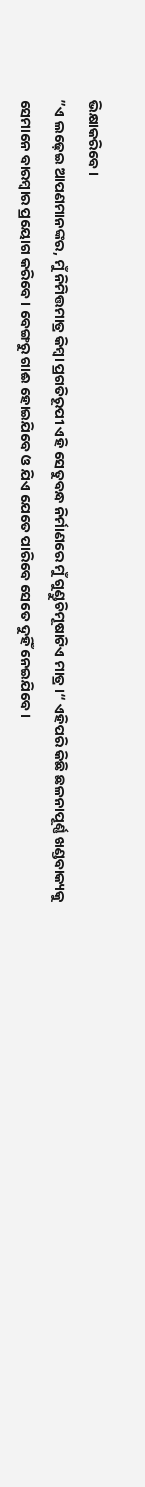ଭିକ୍ଷାକରିବେ।
”ଏ ଲଢ଼େଇ ଆପଣମାନଙ୍କର, ମୁଁ ନିମିତ୍ତମାତ୍ର କିମ୍ବା ପ୍ରଗତିରୂପୀ ଏହି ସେତୁବନ୍ଧ ନିର୍ମାଣରେ ମୁଁ ଗୁଣ୍ଡୁଚିମୂଷାଟିଏ ମାତ୍ର।“ ଏହିପରି କିଛି ଛଳନାପୂର୍ଣ୍ଣ ଖଣ୍ଡବାକ୍ୟକୁ ସେମାନେ ବାରମ୍ବାର ପ୍ରୟୋଗ କରିବେ। ବେଙ୍ଗରୁ ଗାଈ ହୋଇଯିବେ ଓ ଯିଏ ଯେତେ ପାରିବେ ସେତେ ଦୁହିଁ ନେଇଯିବେ।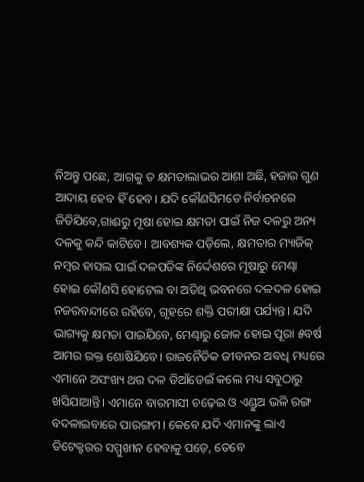ନିଅନ୍ତୁ ପଛେ, ଆଗକୁ ତ କ୍ଷମତାଲାଭର ଆଶା ଅଛି, ହଜାର ଗୁଣ ଆଦାୟ ହେବ ହିଁ ହେବ। ଯଦି କୌଣସିମତେ ନିର୍ବାଚନରେ ଜିତିଯିବେ,ଗାଈରୁ ମୂଷା ହୋଇ କ୍ଷମତା ପାଇଁ ନିଜ ଦଳରୁ ଅନ୍ୟ ଦଳକୁ କନ୍ଦି କାଟିବେ। ଆବଶ୍ୟକ ପଡ଼ିଲେ, କ୍ଷମତାର ମ୍ୟାଜିକ୍‌ ନମ୍ବର ହାସଲ ପାଇଁ ଦଳପତିଙ୍କ ନିର୍ଦ୍ଦେଶରେ ମୂଷାରୁ ମେଣ୍ଢା ହୋଇ କୌଣସି ହୋଟେଲ ବା ଅତିଥି ଭବନରେ ଦଳଦଳ ହୋଇ ନଜରବନ୍ଦୀରେ ରହିବେ, ଗୃହରେ ଶକ୍ତି ପରୀକ୍ଷା ପର୍ଯ୍ୟନ୍ତ। ଯଦି ଭାଗ୍ୟକୁ କ୍ଷମତା ପାଇଯିବେ, ମେଣ୍ଢାରୁ ଜୋକ ହୋଇ ପୂରା ୫ବର୍ଷ ଆମର ରକ୍ତ ଶୋଷିଯିବେ। ରାଜନୈତିକ ଜୀବନର ଅବଧି ମଧ୍ୟରେ ଏମାନେ ଅସଂଖ୍ୟ ଥର ଦଳ ଡିଆଁଡେଇଁ କଲେ ମଧ୍ୟ ସବୁଠାରୁ ଖସିଯାଆନ୍ତି। ଏମାନେ ବାରମାସୀ ଚଢ଼େଇ ଓ ଏଣ୍ଡୁଅ ଭଳି ରଙ୍ଗ ବଦଳାଇବାରେ ପାରଙ୍ଗମ। କେବେ ଯଦି ଏମାନଙ୍କୁ ଲାଏ ଡିଟେକ୍ଟରର ସମ୍ମୁଖୀନ ହେବାକୁ ପଡ଼େ, ତେବେ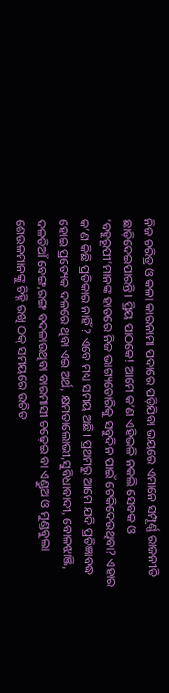ନିଜ ଚରିତ୍ର ଓ କଳା କାରନାମା ପଦାରେ ପଡ଼ିଯିବା ଭୟରେ ଏମାନେ ସମ୍ପୂର୍ଣ୍ଣ ରାଜନୀତି ଛାଡ଼ିଦେଇପାରନ୍ତି। ପ୍ରିୟ ପାଠକେ! ଆମେ କ’ଣ ଏହିଭଳି ନକଲି ସେବକ ଓ ‘ବହୁରୂପୀ’ମାନଙ୍କ ହାତରେ ନିଜ ଭାଗ୍ୟଡୋରିକୁ ସବୁଦିନ ପାଇଁ ଟେକିଦେଉଥିବା? ଏହାର କ’ଣ କିଛି ପ୍ରତିକାର ନାହିଁ? ଏବେ ମଧ୍ୟ ସମୟ ଅଛି। ପ୍ରଥମରୁ ଆମେ ଯଦି ପ୍ରତିଜ୍ଞାବଦ୍ଧ ହୋଇ ପ୍ରତ୍ୟେକ ଦଳରେ ଥିବା ଏଇ ଅର୍ଥ, କ୍ଷମତାଲୋଭୀ,ସୁବିଧାବାଦୀ, ବୋଳଝାଞ୍ଜି, ଦଳଡିଆଁ ବେଙ୍ଗ,ରଙ୍ଗ ବଦଳାଉଥିବା ବାରମାସୀ ଚଢ଼େଇ ବା ଏଣ୍ଡୁଅ ଓ ମୁଣ୍ଡବୁଲା ଶେଉଳମାନଙ୍କୁ ଚିହ୍ନି ରଖି ଠକ୍‌ ସମୟରେ ଉଚିତ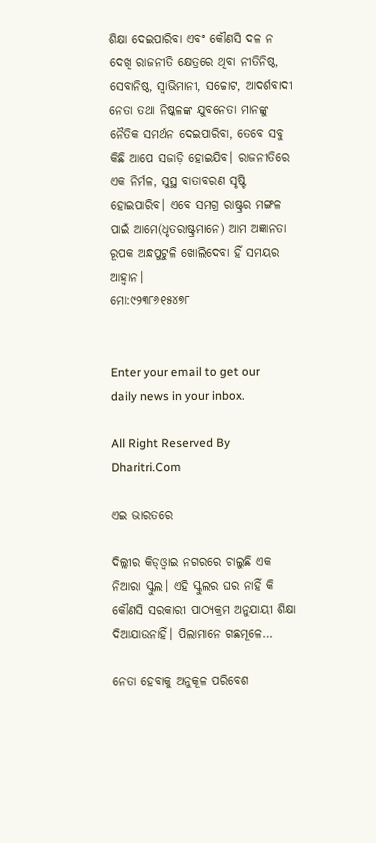ଶିକ୍ଷା ଦେଇପାରିବା ଏବଂ କୌଣସି ଦଳ ନ ଦେଖି ରାଜନୀତି କ୍ଷେତ୍ରରେ ଥିବା ନୀତିନିଷ୍ଠ, ସେବାନିଷ୍ଠ, ସ୍ବାଭିମାନୀ, ସଚ୍ଚୋଟ, ଆଦର୍ଶବାଦୀ ନେତା ତଥା ନିଷ୍କଳଙ୍କ ଯୁବନେତା ମାନଙ୍କୁ ନୈତିକ ସମର୍ଥନ ଦେଇପାରିବା, ତେବେ ସବୁ କିଛି ଆପେ ସଜାଡ଼ି ହୋଇଯିବ। ରାଜନୀତିରେ ଏକ ନିର୍ମଳ, ସୁସ୍ଥ ବାତାବରଣ ସୃଷ୍ଟି ହୋଇପାରିବ। ଏବେ ସମଗ୍ର ରାଷ୍ଟ୍ରର ମଙ୍ଗଳ ପାଇଁ ଆମେ(ଧୃତରାଷ୍ଟ୍ରମାନେ) ଆମ ଅଜ୍ଞାନତା ରୂପକ ଅନ୍ଧପୁଟୁଳି ଖୋଲିଦେବା ହିଁ ସମୟର ଆହ୍ବାନ।
ମୋ:୯୨୩୮୬୧୫୪୭୮


Enter your email to get our daily news in your inbox.

All Right Reserved By Dharitri.Com

ଏଇ ଭାରତରେ

ଦିଲ୍ଲୀର କିଡ୍‌ଓ୍ବାଇ ନଗରରେ ଚାଲୁଛି ଏକ ନିଆରା ସ୍କୁଲ। ଏହି ସ୍କୁଲର ଘର ନାହିଁ କି କୌଣସି ସରକାରୀ ପାଠ୍ୟକ୍ରମ ଅନୁଯାୟୀ ଶିକ୍ଷା ଦିଆଯାଉନାହିଁ। ପିଲାମାନେ ଗଛମୂଳେ…

ନେତା ହେବାକୁ ଅନୁକୂଳ ପରିବେଶ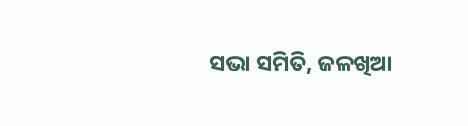ସଭା ସମିତି, ଜଳଖିଆ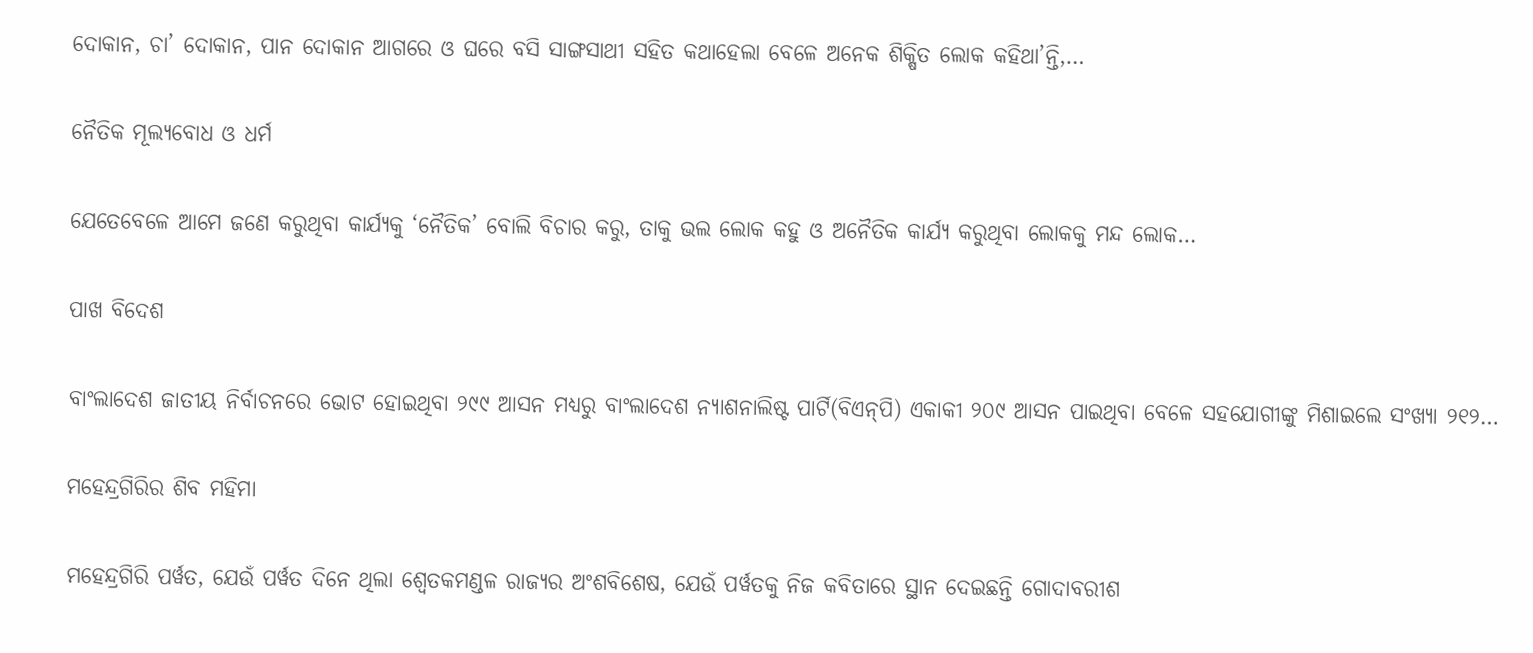ଦୋକାନ, ଚା’ ଦୋକାନ, ପାନ ଦୋକାନ ଆଗରେ ଓ ଘରେ ବସି ସାଙ୍ଗସାଥୀ ସହିତ କଥାହେଲା ବେଳେ ଅନେକ ଶିକ୍ଷିତ ଲୋକ କହିଥା’ନ୍ତି,…

ନୈତିକ ମୂଲ୍ୟବୋଧ ଓ ଧର୍ମ

ଯେତେବେଳେ ଆମେ ଜଣେ କରୁଥିବା କାର୍ଯ୍ୟକୁ ‘ନୈତିକ’ ବୋଲି ବିଚାର କରୁ, ତାକୁ ଭଲ ଲୋକ କହୁ ଓ ଅନୈତିକ କାର୍ଯ୍ୟ କରୁଥିବା ଲୋକକୁ ମନ୍ଦ ଲୋକ…

ପାଖ ବିଦେଶ

ବାଂଲାଦେଶ ଜାତୀୟ ନିର୍ବାଚନରେ ଭୋଟ ହୋଇଥିବା ୨୯୯ ଆସନ ମଧ୍ୟରୁ ବାଂଲାଦେଶ ନ୍ୟାଶନାଲିଷ୍ଟ ପାର୍ଟି(ବିଏନ୍‌ପି) ଏକାକୀ ୨୦୯ ଆସନ ପାଇଥିବା ବେଳେ ସହଯୋଗୀଙ୍କୁ ମିଶାଇଲେ ସଂଖ୍ୟା ୨୧୨…

ମହେନ୍ଦ୍ରଗିରିର ଶିବ ମହିମା

ମହେନ୍ଦ୍ରଗିରି ପର୍ୱତ, ଯେଉଁ ପର୍ୱତ ଦିନେ ଥିଲା ଶ୍ୱେତକମଣ୍ଡଳ ରାଜ୍ୟର ଅଂଶବିଶେଷ, ଯେଉଁ ପର୍ୱତକୁ ନିଜ କବିତାରେ ସ୍ଥାନ ଦେଇଛନ୍ତି ଗୋଦାବରୀଶ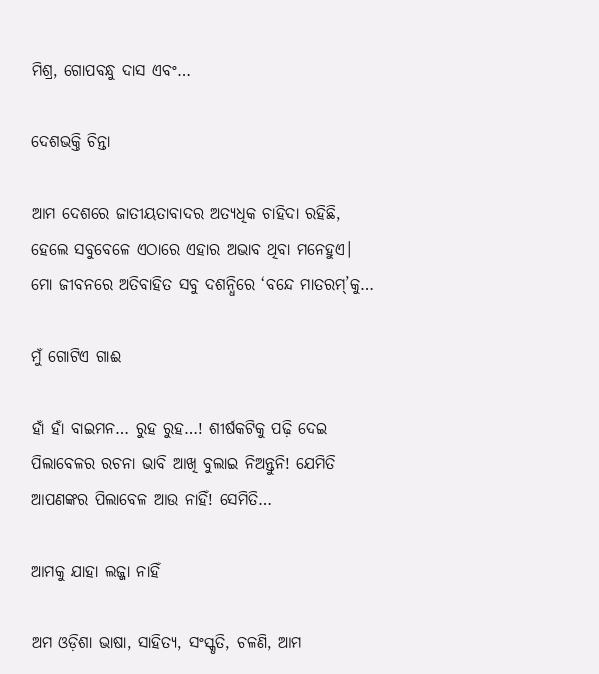ମିଶ୍ର, ଗୋପବନ୍ଧୁ ଦାସ ଏବଂ…

ଦେଶଭକ୍ତି ଚିନ୍ତା

ଆମ ଦେଶରେ ଜାତୀୟତାବାଦର ଅତ୍ୟଧିକ ଚାହିଦା ରହିଛି, ହେଲେ ସବୁବେଳେ ଏଠାରେ ଏହାର ଅଭାବ ଥିବା ମନେହୁଏ। ମୋ ଜୀବନରେ ଅତିବାହିତ ସବୁ ଦଶନ୍ଧିରେ ‘ବନ୍ଦେ ମାତରମ୍‌’କୁ…

ମୁଁ ଗୋଟିଏ ଗାଈ

ହାଁ ହାଁ ବାଇମନ… ରୁହ ରୁହ…! ଶୀର୍ଷକଟିକୁ ପଢ଼ି ଦେଇ ପିଲାବେଳର ରଚନା ଭାବି ଆଖି ବୁଲାଇ ନିଅନ୍ତୁନି! ଯେମିତି ଆପଣଙ୍କର ପିଲାବେଳ ଆଉ ନାହିଁ! ସେମିତି…

ଆମକୁ ଯାହା ଲଜ୍ଜା ନାହିଁ

ଅମ ଓଡ଼ିଶା ଭାଷା, ସାହିତ୍ୟ, ସଂସ୍କୃତି, ଚଳଣି, ଆମ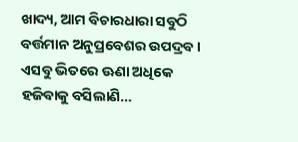ଖାଦ୍ୟ, ଆମ ବିଚାରଧାରା ସବୁଠି ବର୍ତ୍ତମାନ ଅନୁପ୍ରବେଶର ଉପଦ୍ରବ। ଏସବୁ ଭିତରେ ଊଣା ଅଧିକେ ହଜିବାକୁ ବସିଲାଣି…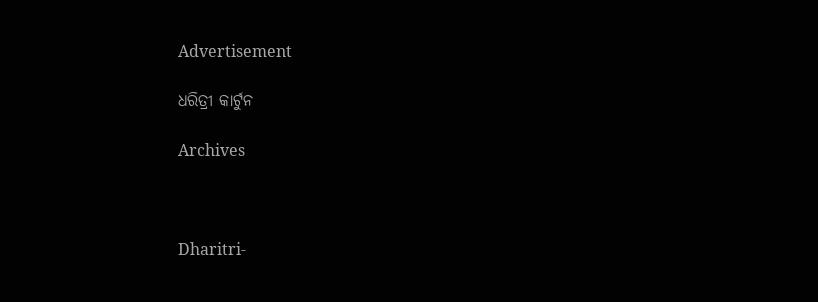Advertisement

ଧରିତ୍ରୀ କାର୍ଟୁନ

Archives



Dharitri-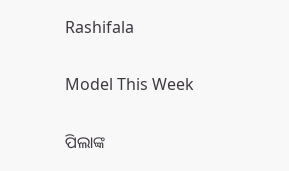Rashifala

Model This Week

ପିଲାଙ୍କ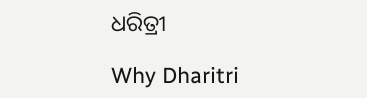ଧରିତ୍ରୀ

Why Dharitri